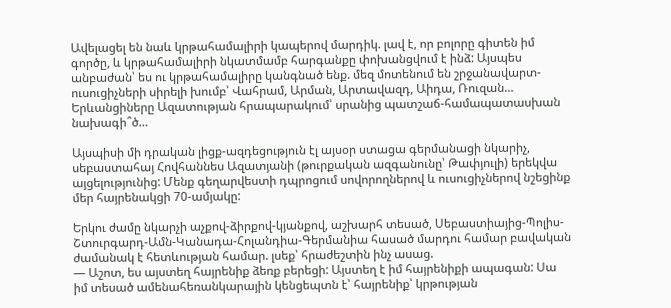Ավելացել են նաև կրթահամալիրի կապերով մարդիկ. լավ է, որ բոլորը գիտեն իմ գործը, և կրթահամալիրի նկատմամբ հարգանքը փոխանցվում է ինձ: Այսպես անբաժան՝ ես ու կրթահամալիրը կանգնած ենք. մեզ մոտենում են շրջանավարտ-ուսուցիչների սիրելի խումբ՝ Վահրամ, Արման, Արտավազդ, Աիդա, Ռուզան… Երևանցիները Ազատության հրապարակում՝ սրանից պատշաճ-համապատասխան նախագի՞ծ…

Այսպիսի մի դրական լիցք-ազդեցություն էլ այսօր ստացա գերմանացի նկարիչ, սեբաստահայ Հովհաննես Ազատյանի (թուրքական ազգանունը՝ Թափյուլի) երեկվա այցելությունից: Մենք գեղարվեստի դպրոցում սովորողներով և ուսուցիչներով նշեցինք մեր հայրենակցի 70-ամյակը:

Երկու ժամը նկարչի աչքով-ձիրքով-կյանքով, աշխարհ տեսած, Սեբաստիայից-Պոլիս-Շտուրգարդ-Ամն-Կանադա-Հոլանդիա-Գերմանիա հասած մարդու համար բավական ժամանակ է հետևության համար. լսեք՝ հրաժեշտին ինչ ասաց.
— Աշոտ, ես այստեղ հայրենիք ձեռք բերեցի: Այստեղ է իմ հայրենիքի ապագան: Սա իմ տեսած ամենահեռանկարային կենցեպտն է՝ հայրենիք՝ կրթության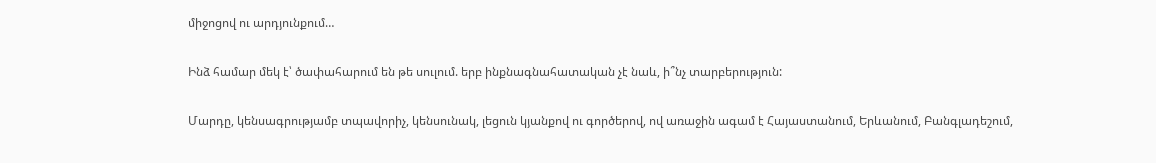միջոցով ու արդյունքում…

Ինձ համար մեկ է՝ ծափահարում են թե սուլում. երբ ինքնագնահատական չէ նաև, ի՞նչ տարբերություն:

Մարդը, կենսագրությամբ տպավորիչ, կենսունակ, լեցուն կյանքով ու գործերով, ով առաջին ագամ է Հայաստանում, Երևանում, Բանգլադեշում,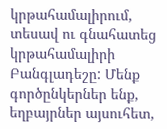կրթահամալիրում, տեսավ ու գնահատեց կրթահամալիրի Բանգլադեշը: Մենք գործընկերներ ենք, եղբայրներ այսուհետ,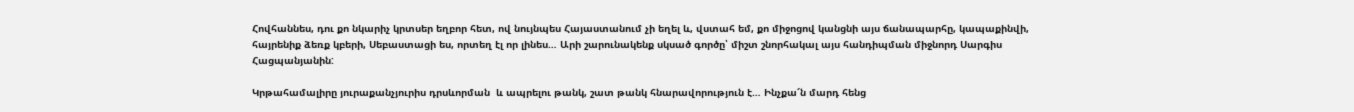Հովհաննես, դու քո նկարիչ կրտսեր եղբոր հետ, ով նույնպես Հայաստանում չի եղել և, վստահ եմ, քո միջոցով կանցնի այս ճանապարհը, կապաքինվի, հայրենիք ձեռք կբերի, Սեբաստացի ես, որտեղ էլ որ լինես… Արի շարունակենք սկսած գործը՝ միշտ շնորհակալ այս հանդիպման միջնորդ Սարգիս Հացպանյանին:

Կրթահամալիրը յուրաքանչյուրիս դրսևորման  և ապրելու թանկ, շատ թանկ հնարավորություն է… Ինչքա՜ն մարդ հենց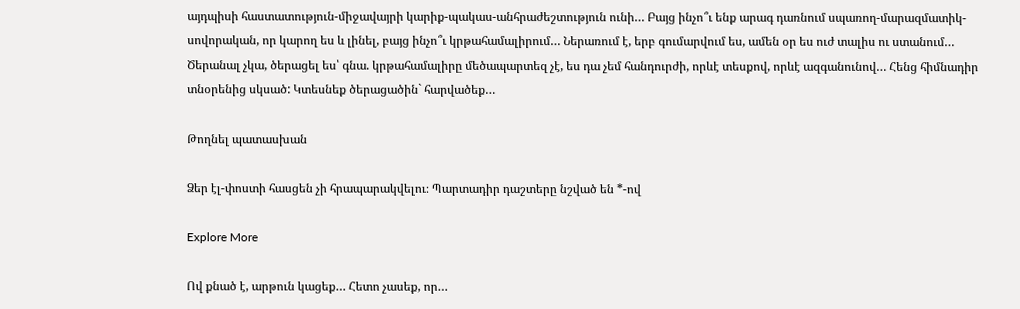այդպիսի հաստատություն-միջավայրի կարիք-պակաս-անհրաժեշտություն ունի… Բայց ինչո՞ւ ենք արագ դառնում սպառող-մարազմատիկ-սովորական, որ կարող ես և լինել, բայց ինչո՞ւ կրթահամալիրում… Ներառում է, երբ գումարվում ես, ամեն օր ես ուժ տալիս ու ստանում… Ծերանալ չկա, ծերացել ես՝ գնա. կրթահամալիրը մեծապարտեզ չէ, ես դա չեմ հանդուրժի, որևէ տեսքով, որևէ ազգանունով… Հենց հիմնադիր տնօրենից սկսած: Կտեսնեք ծերացածին` հարվածեք…

Թողնել պատասխան

Ձեր էլ-փոստի հասցեն չի հրապարակվելու։ Պարտադիր դաշտերը նշված են *-ով

Explore More

Ով քնած է, արթուն կացեք… Հետո չասեք, որ…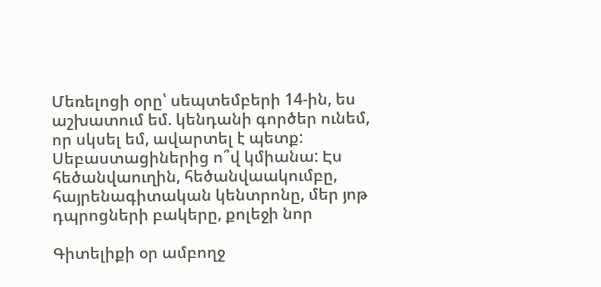Մեռելոցի օրը՝ սեպտեմբերի 14-ին, ես աշխատում եմ. կենդանի գործեր ունեմ, որ սկսել եմ, ավարտել է պետք: Սեբաստացիներից ո՞վ կմիանա: Էս հեծանվաուղին, հեծանվաակումբը, հայրենագիտական կենտրոնը, մեր յոթ դպրոցների բակերը, քոլեջի նոր

Գիտելիքի օր ամբողջ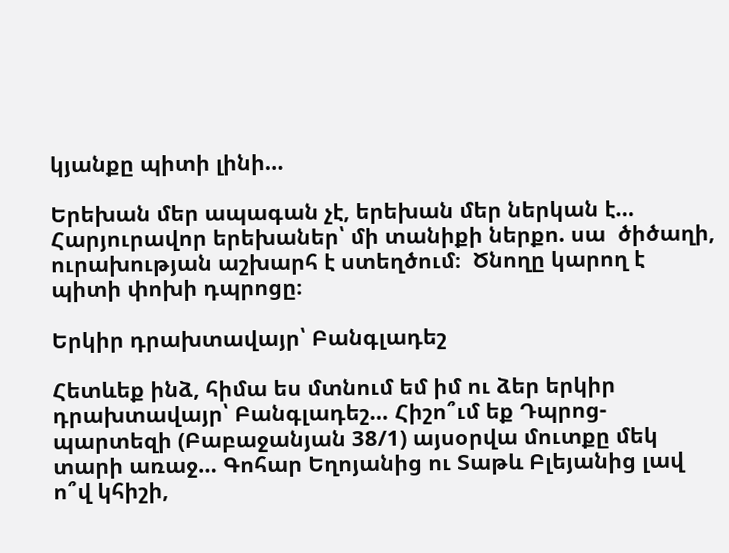կյանքը պիտի լինի…

Երեխան մեր ապագան չէ, երեխան մեր ներկան է… Հարյուրավոր երեխաներ՝ մի տանիքի ներքո. սա  ծիծաղի, ուրախության աշխարհ է ստեղծում։  Ծնողը կարող է պիտի փոխի դպրոցը։

Երկիր դրախտավայր՝ Բանգլադեշ

Հետևեք ինձ, հիմա ես մտնում եմ իմ ու ձեր երկիր դրախտավայր՝ Բանգլադեշ… Հիշո՞ւմ եք Դպրոց-պարտեզի (Բաբաջանյան 38/1) այսօրվա մուտքը մեկ տարի առաջ… Գոհար Եղոյանից ու Տաթև Բլեյանից լավ ո՞վ կհիշի,